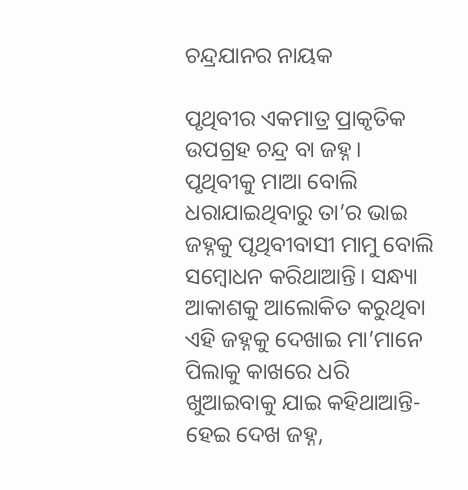ଚନ୍ଦ୍ରଯାନର ନାୟକ

ପୃଥିବୀର ଏକମାତ୍ର ପ୍ରାକୃତିକ ଉପଗ୍ରହ ଚନ୍ଦ୍ର ବା ଜହ୍ନ। ପୃଥିବୀକୁ ମାଆ ବୋଲି ଧରାଯାଇଥିବାରୁ ତା’ର ଭାଇ ଜହ୍ନକୁ ପୃଥିବୀବାସୀ ମାମୁ ବୋଲି ସମ୍ବୋଧନ କରିଥାଆନ୍ତି। ସନ୍ଧ୍ୟା ଆକାଶକୁ ଆଲୋକିତ କରୁଥିବା ଏହି ଜହ୍ନକୁ ଦେଖାଇ ମା’ମାନେ ପିଲାକୁ କାଖରେ ଧରି ଖୁଆଇବାକୁ ଯାଇ କହିଥାଆନ୍ତି-ହେଇ ଦେଖ ଜହ୍ନ,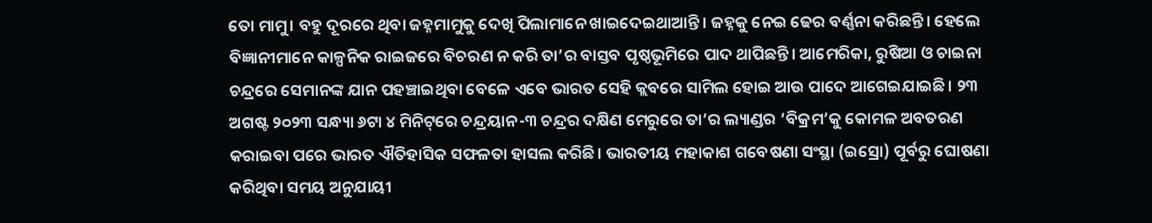ତୋ ମାମୁ। ବହୁ ଦୂରରେ ଥିବା ଜହ୍ନମାମୁକୁ ଦେଖି ପିଲାମାନେ ଖାଇଦେଇଥାଆନ୍ତି। ଜହ୍ନକୁ ନେଇ ଢେର ବର୍ଣ୍ଣନା କରିଛନ୍ତି। ହେଲେ ବିଜ୍ଞାନୀମାନେ କାଳ୍ପନିକ ରାଇଜରେ ବିଚରଣ ନ କରି ତା’ର ବାସ୍ତବ ପୃଷ୍ଠଭୂମିରେ ପାଦ ଥାପିଛନ୍ତି। ଆମେରିକା, ରୁଷିଆ ଓ ଚାଇନା ଚନ୍ଦ୍ରରେ ସେମାନଙ୍କ ଯାନ ପହଞ୍ଚାଇଥିବା ବେଳେ ଏବେ ଭାରତ ସେହି କ୍ଲବରେ ସାମିଲ ହୋଇ ଆଉ ପାଦେ ଆଗେଇଯାଇଛି। ୨୩ ଅଗଷ୍ଟ ୨୦୨୩ ସନ୍ଧ୍ୟା ୬ଟା ୪ ମିନିଟ୍‌ରେ ଚନ୍ଦ୍ରୟାନ-୩ ଚନ୍ଦ୍ରର ଦକ୍ଷିଣ ମେରୁରେ ତା’ର ଲ୍ୟାଣ୍ଡର ‘ବିକ୍ରମ’କୁ କୋମଳ ଅବତରଣ କରାଇବା ପରେ ଭାରତ ଐତିହାସିକ ସଫଳତା ହାସଲ କରିଛି। ଭାରତୀୟ ମହାକାଶ ଗବେଷଣା ସଂସ୍ଥା (ଇସ୍ରୋ) ପୂର୍ବରୁ ଘୋଷଣା କରିଥିବା ସମୟ ଅନୁଯାୟୀ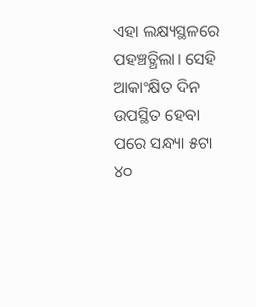ଏହା ଲକ୍ଷ୍ୟସ୍ଥଳରେ ପହଞ୍ଚତ୍ଥିଲା। ସେହି ଆକାଂକ୍ଷିତ ଦିନ ଉପସ୍ଥିତ ହେବା ପରେ ସନ୍ଧ୍ୟା ୫ଟା ୪୦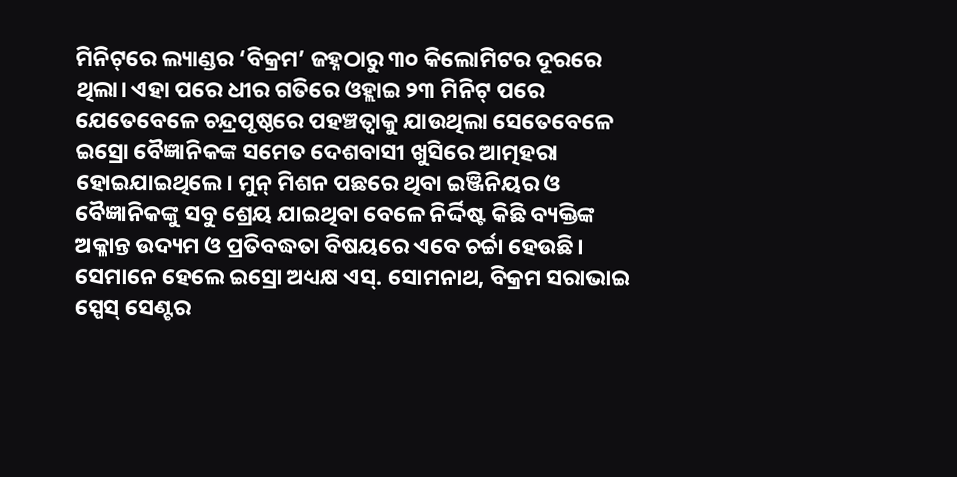ମିନିଟ୍‌ରେ ଲ୍ୟାଣ୍ଡର ‘ବିକ୍ରମ’ ଜହ୍ନଠାରୁ ୩୦ କିଲୋମିଟର ଦୂରରେ ଥିଲା। ଏହା ପରେ ଧୀର ଗତିରେ ଓହ୍ଲାଇ ୨୩ ମିନିଟ୍‌ ପରେ ଯେତେବେଳେ ଚନ୍ଦ୍ରପୃଷ୍ଠରେ ପହଞ୍ଚତ୍ବାକୁ ଯାଉଥିଲା ସେତେବେଳେ ଇସ୍ରୋ ବୈଜ୍ଞାନିକଙ୍କ ସମେତ ଦେଶବାସୀ ଖୁସିରେ ଆତ୍ମହରା ହୋଇଯାଇଥିଲେ। ମୁନ୍‌ ମିଶନ ପଛରେ ଥିବା ଇଞ୍ଜିନିୟର ଓ ବୈଜ୍ଞାନିକଙ୍କୁ ସବୁ ଶ୍ରେୟ ଯାଇଥିବା ବେଳେ ନିର୍ଦ୍ଦିଷ୍ଟ କିଛି ବ୍ୟକ୍ତିଙ୍କ ଅକ୍ଳାନ୍ତ ଉଦ୍ୟମ ଓ ପ୍ରତିବଦ୍ଧତା ବିଷୟରେ ଏବେ ଚର୍ଚ୍ଚା ହେଉଛି। ସେମାନେ ହେଲେ ଇସ୍ରୋ ଅଧ୍ୟକ୍ଷ ଏସ୍‌. ସୋମନାଥ, ବିକ୍ରମ ସରାଭାଇ ସ୍ପେସ୍‌ ସେଣ୍ଟର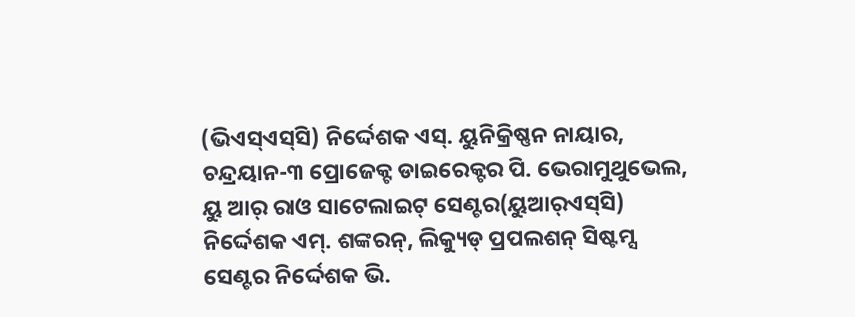(ଭିଏସ୍‌ଏସ୍‌ସି) ନିର୍ଦ୍ଦେଶକ ଏସ୍‌. ୟୁନିକ୍ରିଷ୍ଣନ ନାୟାର, ଚନ୍ଦ୍ରୟାନ-୩ ପ୍ରୋଜେକ୍ଟ ଡାଇରେକ୍ଟର ପି. ଭେରାମୁଥୁଭେଲ, ୟୁ ଆର୍‌ ରାଓ ସାଟେଲାଇଟ୍‌ ସେଣ୍ଟର(ୟୁଆର୍‌ଏସ୍‌ସି) ନିର୍ଦ୍ଦେଶକ ଏମ୍‌. ଶଙ୍କରନ୍‌, ଲିକ୍ୟୁଡ୍‌ ପ୍ରପଲଶନ୍‌ ସିଷ୍ଟମ୍ସ ସେଣ୍ଟର ନିର୍ଦ୍ଦେଶକ ଭି.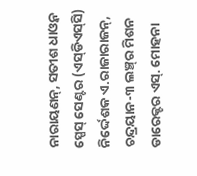ନାରାୟଣନ୍‌, ସତୀଶ ଧାଓ୍ବନ ସ୍ପେସ୍‌ ସେଣ୍ଟର (ଏସ୍‌ଡିଏସ୍‌ସି) ନିର୍ଦ୍ଦେଶକ ଏ.ରାଜାରାଜନ୍‌, ଚନ୍ଦ୍ରୟାନ-୩ ଲଞ୍ଚ୍‌ର ମିଶନ ଡାରେକ୍ଟର ଏସ୍‌. ମୋହନା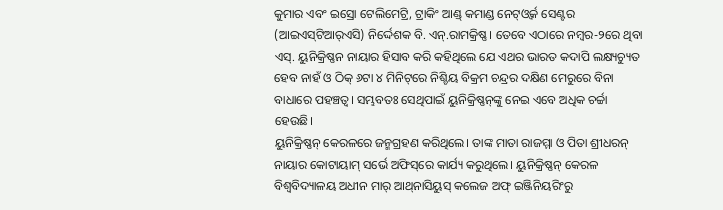କୁମାର ଏବଂ ଇସ୍ରୋ ଟେଲିମେଟ୍ରି, ଟ୍ରାକିଂ ଆଣ୍ଡ୍‌ କମାଣ୍ଡ ନେଟ୍‌ଓ୍ବର୍କ ସେଣ୍ଟର (ଆଇଏସ୍‌ଟିଆର୍‌ଏସି) ନିର୍ଦ୍ଦେଶକ ବି. ଏନ୍‌.ରାମକ୍ରିଷ୍ଣ। ତେବେ ଏଠାରେ ନମ୍ବର-୨ରେ ଥିବା ଏସ୍‌. ୟୁନିକ୍ରିଷ୍ଣନ ନାୟାର ହିସାବ କରି କହିଥିଲେ ଯେ ଏଥର ଭାରତ କଦାପି ଲକ୍ଷ୍ୟଚ୍ୟୁତ ହେବ ନାହଁ ଓ ଠିକ୍‌ ୬ଟା ୪ ମିନିଟ୍‌ରେ ନିଶ୍ଚିୟ ବିକ୍ରମ ଚନ୍ଦ୍ରର ଦକ୍ଷିଣ ମେରୁରେ ବିନା ବାଧାରେ ପହଞ୍ଚତ୍ବ। ସମ୍ଭବତଃ ସେଥିପାଇଁ ୟୁନିକ୍ରିଷ୍ଣନ୍‌ଙ୍କୁ ନେଇ ଏବେ ଅଧିକ ଚର୍ଚ୍ଚା ହେଉଛି।
ୟୁନିକ୍ରିଷ୍ଣନ୍‌ କେରଳରେ ଜନ୍ମଗ୍ରହଣ କରିଥିଲେ। ତାଙ୍କ ମାତା ରାଜମ୍ମା ଓ ପିତା ଶ୍ରୀଧରନ୍‌ ନାୟାର କୋଟାୟାମ୍‌ ସର୍ଭେ ଅଫିସ୍‌ରେ କାର୍ଯ୍ୟ କରୁଥିଲେ। ୟୁନିକ୍ରିଷ୍ଣନ୍‌ କେରଳ ବିଶ୍ୱବିଦ୍ୟାଳୟ ଅଧୀନ ମାର୍‌ ଆଥ୍‌ନାସିୟୁସ୍‌ କଲେଜ ଅଫ୍‌ ଇଞ୍ଜିନିୟରିଂରୁ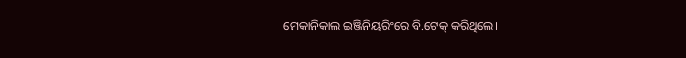ମେକାନିକାଲ ଇଞ୍ଜିନିୟରିଂରେ ବି.ଟେକ୍‌ କରିଥିଲେ।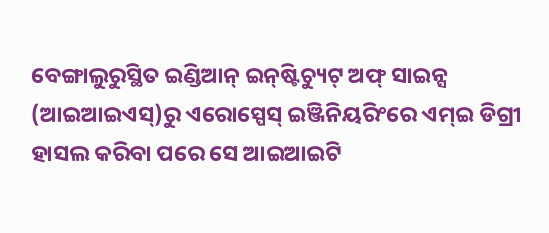ବେଙ୍ଗାଲୁରୁସ୍ଥିତ ଇଣ୍ଡିଆନ୍‌ ଇନ୍‌ଷ୍ଟିଚ୍ୟୁଟ୍‌ ଅଫ୍‌ ସାଇନ୍ସ (ଆଇଆଇଏସ୍‌)ରୁ ଏରୋସ୍ପେସ୍‌ ଇଞ୍ଜିନିୟରିଂରେ ଏମ୍‌ଇ ଡିଗ୍ରୀ ହାସଲ କରିବା ପରେ ସେ ଆଇଆଇଟି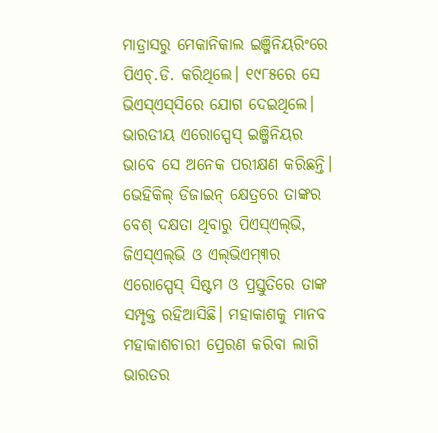ମାଡ୍ରାସରୁ ମେକାନିକାଲ ଇଞ୍ଜିନିୟରିଂରେ ପିଏଚ୍‌.ଡି. କରିଥିଲେ। ୧୯୮୫ରେ ସେ ଭିଏସ୍‌ଏସ୍‌ସିରେ ଯୋଗ ଦେଇଥିଲେ। ଭାରତୀୟ ଏରୋସ୍ପେସ୍‌ ଇଞ୍ଜିନିୟର ଭାବେ ସେ ଅନେକ ପରୀକ୍ଷଣ କରିଛନ୍ତି। ଭେହିକିଲ୍‌ ଡିଜାଇନ୍‌ କ୍ଷେତ୍ରରେ ତାଙ୍କର ବେଶ୍‌ ଦକ୍ଷତା ଥିବାରୁ ପିଏସ୍‌ଏଲ୍‌ଭି, ଜିଏସ୍‌ଏଲ୍‌ଭି ଓ ଏଲ୍‌ଭିଏମ୍‌୩ର ଏରୋସ୍ପେସ୍‌ ସିଷ୍ଟମ ଓ ପ୍ରସ୍ତୁତିରେ ତାଙ୍କ ସମ୍ପୃକ୍ତ ରହିଆସିଛି। ମହାକାଶକୁ ମାନବ ମହାକାଶଚାରୀ ପ୍ରେରଣ କରିବା ଲାଗି ଭାରତର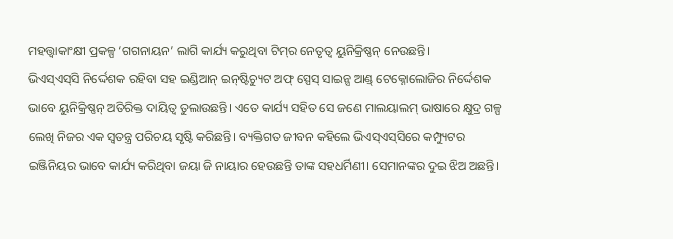ମହତ୍ତ୍ୱାକାଂକ୍ଷୀ ପ୍ରକଳ୍ପ ‘ଗଗନାୟନ’ ଲାଗି କାର୍ଯ୍ୟ କରୁଥିବା ଟିମ୍‌ର ନେତୃତ୍ୱ ୟୁନିକ୍ରିଷ୍ଣନ୍‌ ନେଉଛନ୍ତି।
ଭିଏସ୍‌ଏସ୍‌ସି ନିର୍ଦ୍ଦେଶକ ରହିବା ସହ ଇଣ୍ଡିଆନ୍‌ ଇନ୍‌ଷ୍ଟିଚ୍ୟୁଟ ଅଫ୍‌ ସ୍ପେସ୍‌ ସାଇନ୍ସ ଆଣ୍ଡ୍‌ ଟେକ୍ନୋଲୋଜିର ନିର୍ଦ୍ଦେଶକ ଭାବେ ୟୁନିକ୍ରିଷ୍ଣନ୍‌ ଅତିରିକ୍ତ ଦାୟିତ୍ୱ ତୁଲାଉଛନ୍ତି। ଏତେ କାର୍ଯ୍ୟ ସହିତ ସେ ଜଣେ ମାଲୟାଲମ୍‌ ଭାଷାରେ କ୍ଷୁଦ୍ର ଗଳ୍ପ ଲେଖି ନିଜର ଏକ ସ୍ବତନ୍ତ୍ର ପରିଚୟ ସୃଷ୍ଟି କରିଛନ୍ତି। ବ୍ୟକ୍ତିଗତ ଜୀବନ କହିଲେ ଭିଏସ୍‌ଏସ୍‌ସିରେ କମ୍ପ୍ୟୁଟର ଇଞ୍ଜିନିୟର ଭାବେ କାର୍ଯ୍ୟ କରିଥିବା ଜୟା ଜି ନାୟାର ହେଉଛନ୍ତି ତାଙ୍କ ସହଧର୍ମିଣୀ। ସେମାନଙ୍କର ଦୁଇ ଝିଅ ଅଛନ୍ତି।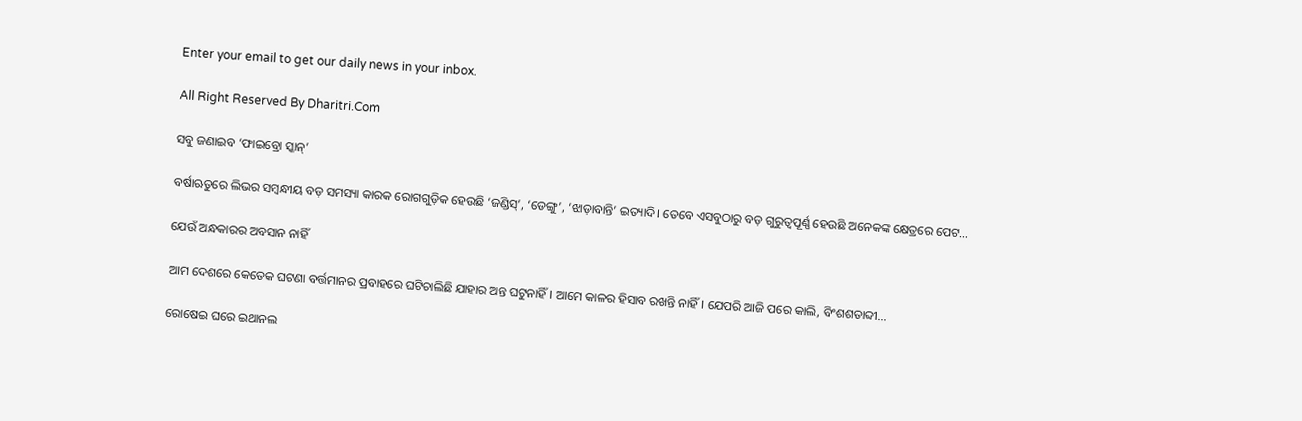Enter your email to get our daily news in your inbox.

All Right Reserved By Dharitri.Com

ସବୁ ଜଣାଇବ ‘ଫାଇବ୍ରୋ ସ୍କାନ୍‌’

ବର୍ଷାଋତୁରେ ଲିଭର ସମ୍ବନ୍ଧୀୟ ବଡ଼ ସମସ୍ୟା କାରକ ରୋଗଗୁଡ଼ିକ ହେଉଛି ‘ଜଣ୍ଡିସ୍‌’, ‘ଡେଙ୍ଗୁ’, ‘ଝାଡ଼ାବାନ୍ତି’ ଇତ୍ୟାଦି। ତେବେ ଏସବୁଠାରୁ ବଡ଼ ଗୁରୁତ୍ୱପୂର୍ଣ୍ଣ ହେଉଛି ଅନେକଙ୍କ କ୍ଷେତ୍ରରେ ପେଟ…

ଯେଉଁ ଅନ୍ଧକାରର ଅବସାନ ନାହିଁ

ଆମ ଦେଶରେ କେତେକ ଘଟଣା ବର୍ତ୍ତମାନର ପ୍ରବାହରେ ଘଟିଚାଲିଛି ଯାହାର ଅନ୍ତ ଘଟୁନାହିଁ। ଆମେ କାଳର ହିସାବ ରଖନ୍ତି ନାହିଁ। ଯେପରି ଆଜି ପରେ କାଲି, ବିଂଶଶତାବ୍ଦୀ…

ରୋଷେଇ ଘରେ ଇଥାନଲ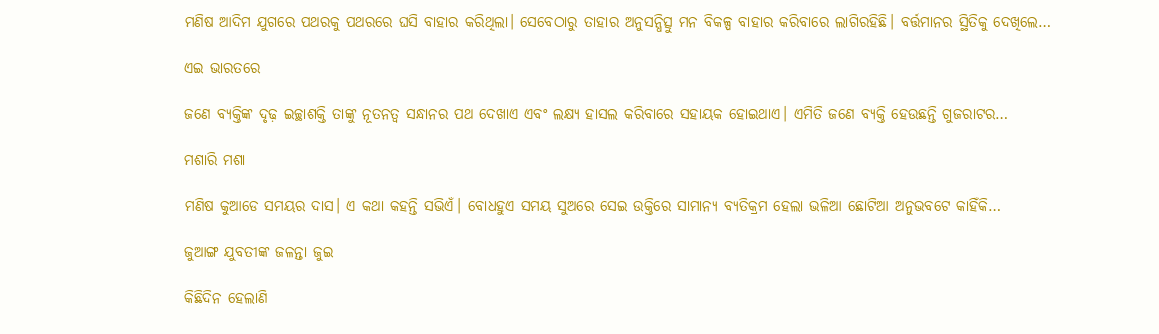ମଣିଷ ଆଦିମ ଯୁଗରେ ପଥରକୁ ପଥରରେ ଘସି ବାହାର କରିଥିଲା। ସେବେଠାରୁ ତାହାର ଅନୁସନ୍ଧିତ୍ସୁ ମନ ବିକଳ୍ପ ବାହାର କରିବାରେ ଲାଗିରହିଛି। ବର୍ତ୍ତମାନର ସ୍ଥିତିକୁ ଦେଖିଲେ…

ଏଇ ଭାରତରେ

ଜଣେ ବ୍ୟକ୍ତିଙ୍କ ଦୃଢ଼ ଇଚ୍ଛାଶକ୍ତି ତାଙ୍କୁ ନୂତନତ୍ୱ ସନ୍ଧାନର ପଥ ଦେଖାଏ ଏବଂ ଲକ୍ଷ୍ୟ ହାସଲ କରିବାରେ ସହାୟକ ହୋଇଥାଏ। ଏମିତି ଜଣେ ବ୍ୟକ୍ତି ହେଉଛନ୍ତି ଗୁଜରାଟର…

ମଶାରି ମଶା

ମଣିଷ କୁଆଡେ ସମୟର ଦାସ। ଏ କଥା କହନ୍ତି ସଭିଏଁ। ବୋଧହୁଏ ସମୟ ସୁଅରେ ସେଇ ଉକ୍ତିରେ ସାମାନ୍ୟ ବ୍ୟତିକ୍ରମ ହେଲା ଭଳିଆ ଛୋଟିଆ ଅନୁଭବଟେ କାହିଁକି…

ଜୁଆଙ୍ଗ ଯୁବତୀଙ୍କ ଜଳନ୍ତା ଜୁଇ

କିଛିଦିନ ହେଲାଣି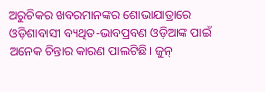ଅରୁଚିକର ଖବରମାନଙ୍କର ଶୋଭାଯାତ୍ରାରେ ଓଡ଼ିଶାବାସୀ ବ୍ୟଥିତ-ଭାବପ୍ରବଣ ଓଡ଼ିଆଙ୍କ ପାଇଁ ଅନେକ ଚିନ୍ତାର କାରଣ ପାଲଟିଛି। ଜୁନ୍‌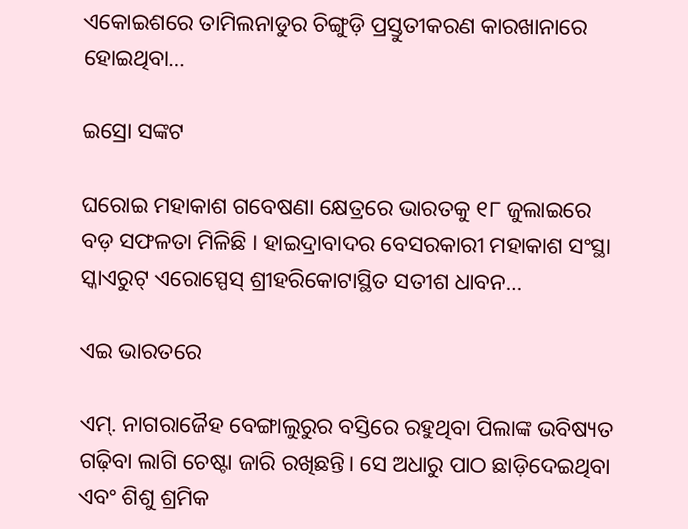ଏକୋଇଶରେ ତାମିଲନାଡୁର ଚିଙ୍ଗୁଡ଼ି ପ୍ରସ୍ତୁତୀକରଣ କାରଖାନାରେ ହୋଇଥିବା…

ଇସ୍ରୋ ସଙ୍କଟ

ଘରୋଇ ମହାକାଶ ଗବେଷଣା କ୍ଷେତ୍ରରେ ଭାରତକୁ ୧୮ ଜୁଲାଇରେ ବଡ଼ ସଫଳତା ମିଳିଛି । ହାଇଦ୍ରାବାଦର ବେସରକାରୀ ମହାକାଶ ସଂସ୍ଥା ସ୍କାଏରୁଟ୍‌ ଏରୋସ୍ପେସ୍‌ ଶ୍ରୀହରିକୋଟାସ୍ଥିତ ସତୀଶ ଧାବନ…

ଏଇ ଭାରତରେ

ଏମ୍‌. ନାଗରାଜୈହ ବେଙ୍ଗାଲୁରୁର ବସ୍ତିରେ ରହୁଥିବା ପିଲାଙ୍କ ଭବିଷ୍ୟତ ଗଢ଼ିବା ଲାଗି ଚେଷ୍ଟା ଜାରି ରଖିଛନ୍ତି। ସେ ଅଧାରୁ ପାଠ ଛାଡ଼ିଦେଇଥିବା ଏବଂ ଶିଶୁ ଶ୍ରମିକ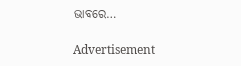ଭାବରେ…

Advertisement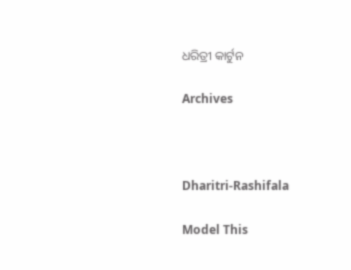ଧରିତ୍ରୀ କାର୍ଟୁନ

Archives



Dharitri-Rashifala

Model This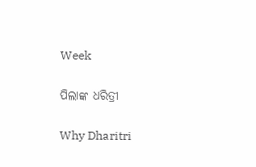Week

ପିଲାଙ୍କ ଧରିତ୍ରୀ

Why Dharitri